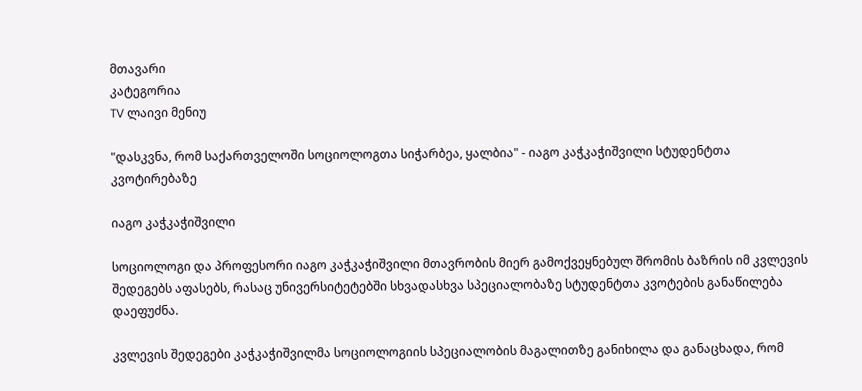მთავარი
კატეგორია
TV ლაივი მენიუ

"დასკვნა, რომ საქართველოში სოციოლოგთა სიჭარბეა, ყალბია" - იაგო კაჭკაჭიშვილი სტუდენტთა კვოტირებაზე

იაგო კაჭკაჭიშვილი

სოციოლოგი და პროფესორი იაგო კაჭკაჭიშვილი მთავრობის მიერ გამოქვეყნებულ შრომის ბაზრის იმ კვლევის შედეგებს აფასებს, რასაც უნივერსიტეტებში სხვადასხვა სპეციალობაზე სტუდენტთა კვოტების განაწილება დაეფუძნა.

კვლევის შედეგები კაჭკაჭიშვილმა სოციოლოგიის სპეციალობის მაგალითზე განიხილა და განაცხადა, რომ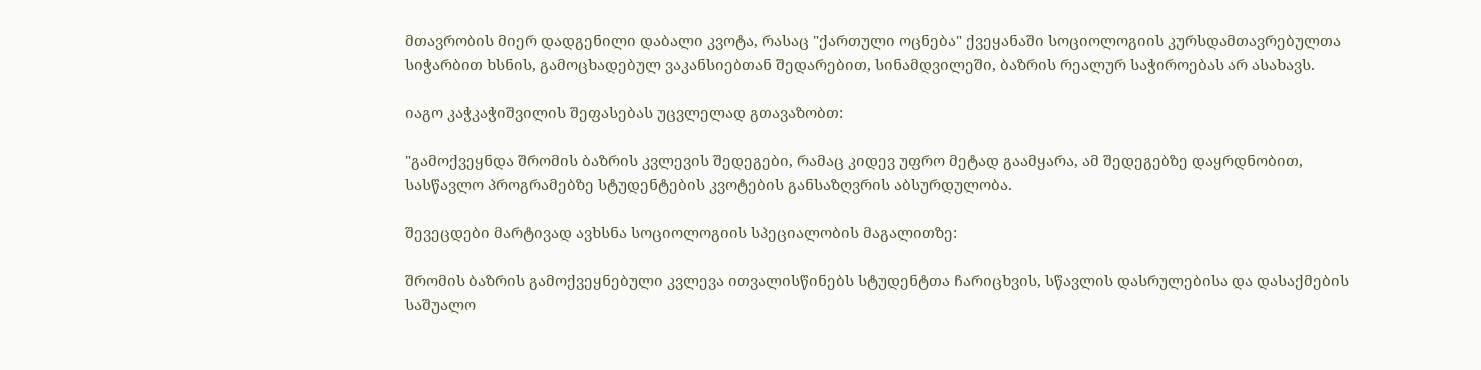მთავრობის მიერ დადგენილი დაბალი კვოტა, რასაც "ქართული ოცნება" ქვეყანაში სოციოლოგიის კურსდამთავრებულთა სიჭარბით ხსნის, გამოცხადებულ ვაკანსიებთან შედარებით, სინამდვილეში, ბაზრის რეალურ საჭიროებას არ ასახავს.

იაგო კაჭკაჭიშვილის შეფასებას უცვლელად გთავაზობთ:

"გამოქვეყნდა შრომის ბაზრის კვლევის შედეგები, რამაც კიდევ უფრო მეტად გაამყარა, ამ შედეგებზე დაყრდნობით, სასწავლო პროგრამებზე სტუდენტების კვოტების განსაზღვრის აბსურდულობა.

შევეცდები მარტივად ავხსნა სოციოლოგიის სპეციალობის მაგალითზე:

შრომის ბაზრის გამოქვეყნებული კვლევა ითვალისწინებს სტუდენტთა ჩარიცხვის, სწავლის დასრულებისა და დასაქმების საშუალო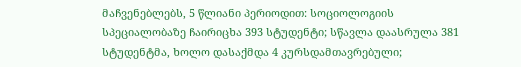მაჩვენებლებს, 5 წლიანი პერიოდით: სოციოლოგიის სპეციალობაზე ჩაირიცხა 393 სტუდენტი; სწავლა დაასრულა 381 სტუდენტმა, ხოლო დასაქმდა 4 კურსდამთავრებული;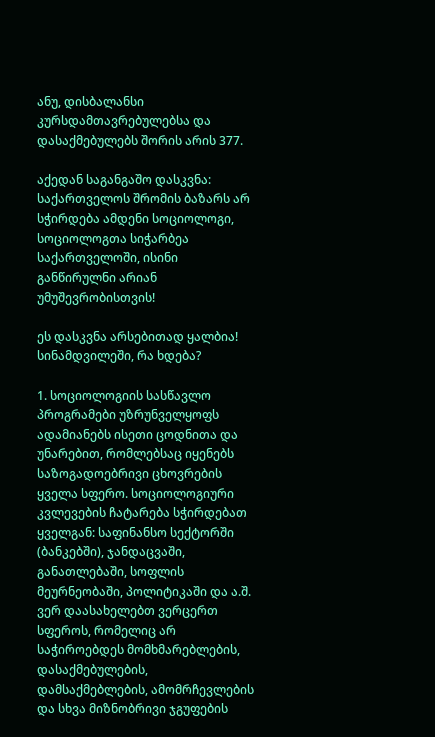ანუ, დისბალანსი კურსდამთავრებულებსა და დასაქმებულებს შორის არის 377.

აქედან საგანგაშო დასკვნა: საქართველოს შრომის ბაზარს არ სჭირდება ამდენი სოციოლოგი, სოციოლოგთა სიჭარბეა საქართველოში, ისინი განწირულნი არიან უმუშევრობისთვის!

ეს დასკვნა არსებითად ყალბია! სინამდვილეში, რა ხდება?

1. სოციოლოგიის სასწავლო პროგრამები უზრუნველყოფს ადამიანებს ისეთი ცოდნითა და უნარებით, რომლებსაც იყენებს საზოგადოებრივი ცხოვრების ყველა სფერო. სოციოლოგიური კვლევების ჩატარება სჭირდებათ ყველგან: საფინანსო სექტორში (ბანკებში), ჯანდაცვაში, განათლებაში, სოფლის მეურნეობაში, პოლიტიკაში და ა.შ. ვერ დაასახელებთ ვერცერთ სფეროს, რომელიც არ საჭიროებდეს მომხმარებლების, დასაქმებულების, დამსაქმებლების, ამომრჩევლების და სხვა მიზნობრივი ჯგუფების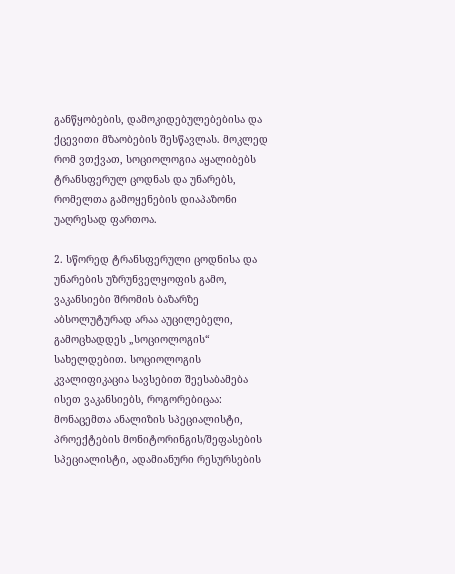განწყობების, დამოკიდებულებებისა და ქცევითი მზაობების შესწავლას. მოკლედ რომ ვთქვათ, სოციოლოგია აყალიბებს ტრანსფერულ ცოდნას და უნარებს, რომელთა გამოყენების დიაპაზონი უაღრესად ფართოა.

2. სწორედ ტრანსფერული ცოდნისა და უნარების უზრუნველყოფის გამო, ვაკანსიები შრომის ბაზარზე აბსოლუტურად არაა აუცილებელი, გამოცხადდეს „სოციოლოგის“ სახელდებით. სოციოლოგის კვალიფიკაცია სავსებით შეესაბამება ისეთ ვაკანსიებს, როგორებიცაა: მონაცემთა ანალიზის სპეციალისტი, პროექტების მონიტორინგის/შეფასების სპეციალისტი, ადამიანური რესურსების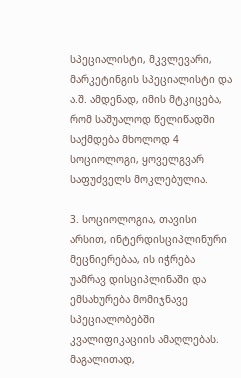სპეციალისტი, მკვლევარი, მარკეტინგის სპეციალისტი და ა.შ. ამდენად, იმის მტკიცება, რომ საშუალოდ წელიწადში საქმდება მხოლოდ 4 სოციოლოგი, ყოველგვარ საფუძველს მოკლებულია.

3. სოციოლოგია, თავისი არსით, ინტერდისციპლინური მეცნიერებაა, ის იჭრება უამრავ დისციპლინაში და ემსახურება მომიჯნავე სპეციალობებში კვალიფიკაციის ამაღლებას. მაგალითად,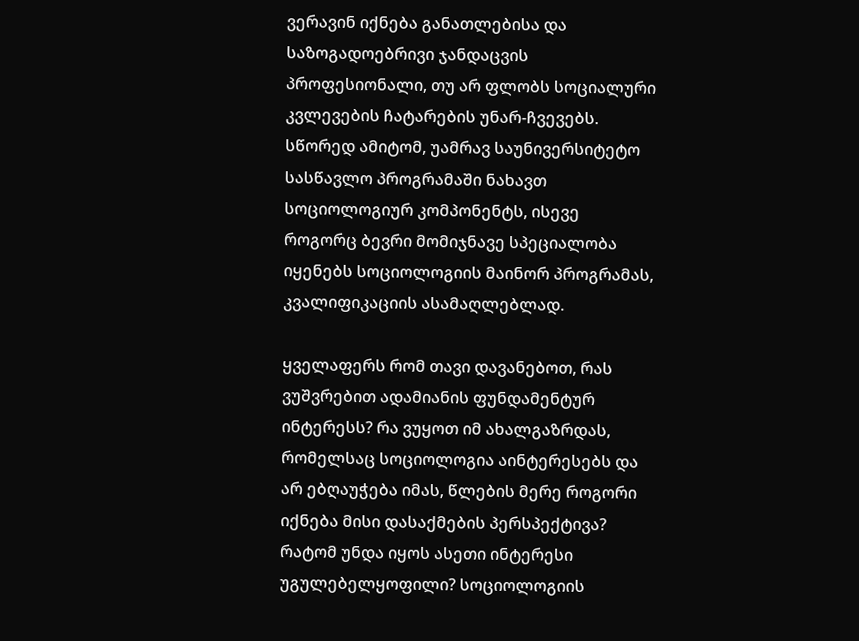ვერავინ იქნება განათლებისა და საზოგადოებრივი ჯანდაცვის პროფესიონალი, თუ არ ფლობს სოციალური კვლევების ჩატარების უნარ-ჩვევებს. სწორედ ამიტომ, უამრავ საუნივერსიტეტო სასწავლო პროგრამაში ნახავთ სოციოლოგიურ კომპონენტს, ისევე როგორც ბევრი მომიჯნავე სპეციალობა იყენებს სოციოლოგიის მაინორ პროგრამას, კვალიფიკაციის ასამაღლებლად.

ყველაფერს რომ თავი დავანებოთ, რას ვუშვრებით ადამიანის ფუნდამენტურ ინტერესს? რა ვუყოთ იმ ახალგაზრდას, რომელსაც სოციოლოგია აინტერესებს და არ ებღაუჭება იმას, წლების მერე როგორი იქნება მისი დასაქმების პერსპექტივა? რატომ უნდა იყოს ასეთი ინტერესი უგულებელყოფილი? სოციოლოგიის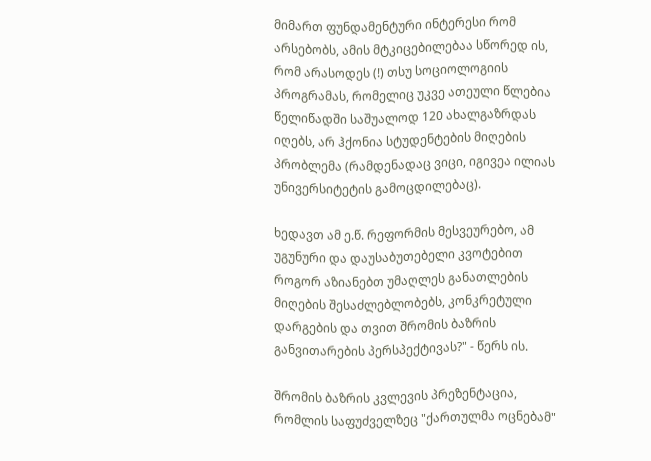მიმართ ფუნდამენტური ინტერესი რომ არსებობს, ამის მტკიცებილებაა სწორედ ის, რომ არასოდეს (!) თსუ სოციოლოგიის პროგრამას, რომელიც უკვე ათეული წლებია წელიწადში საშუალოდ 120 ახალგაზრდას იღებს, არ ჰქონია სტუდენტების მიღების პრობლემა (რამდენადაც ვიცი, იგივეა ილიას უნივერსიტეტის გამოცდილებაც).

ხედავთ ამ ე.წ. რეფორმის მესვეურებო, ამ უგუნური და დაუსაბუთებელი კვოტებით როგორ აზიანებთ უმაღლეს განათლების მიღების შესაძლებლობებს, კონკრეტული დარგების და თვით შრომის ბაზრის განვითარების პერსპექტივას?" - წერს ის.

შრომის ბაზრის კვლევის პრეზენტაცია, რომლის საფუძველზეც "ქართულმა ოცნებამ"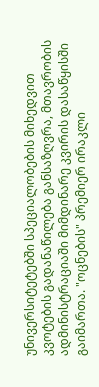უნივერსიტეტებში სპეციალობების მიხედვით კვოტების გადანაწილება განსაზღვრა, მთავრობის ადმინისტრაციაში მიმდინარე კვირის დასაწყისში გაიმართა. "ოცნების" პრემიერ ირაკლი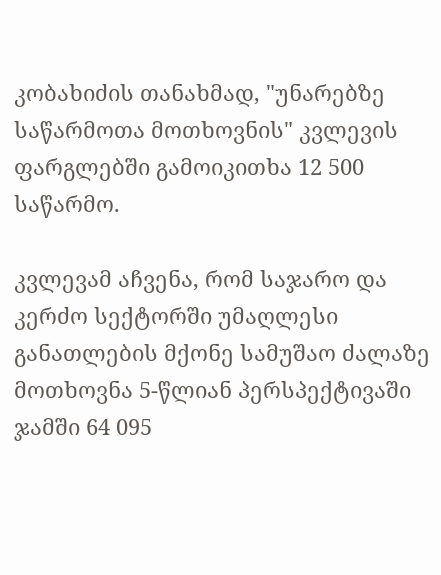კობახიძის თანახმად, "უნარებზე საწარმოთა მოთხოვნის" კვლევის ფარგლებში გამოიკითხა 12 500 საწარმო.

კვლევამ აჩვენა, რომ საჯარო და კერძო სექტორში უმაღლესი განათლების მქონე სამუშაო ძალაზე მოთხოვნა 5-წლიან პერსპექტივაში ჯამში 64 095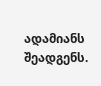ადამიანს შეადგენს.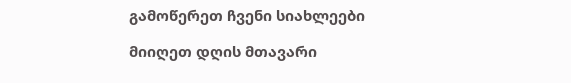გამოწერეთ ჩვენი სიახლეები

მიიღეთ დღის მთავარი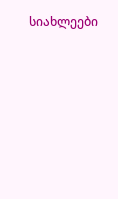სიახლეები